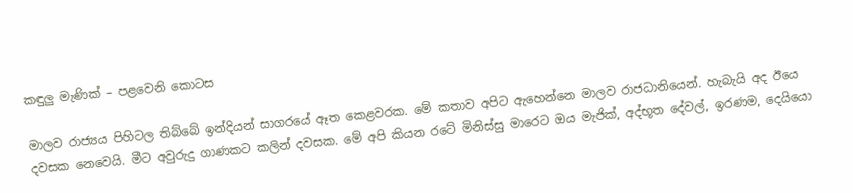කඳුලු මැණික් – පළවෙනි කොටස

මාලව රාජ්‍යය පිහිටල තිබ්බේ ඉන්දියන් සාගරයේ ඈත කෙළවරක. මේ කතාව අපිට ඇහෙන්නෙ මාලව රාජධානියෙන්. හැබැයි අද ඊයෙ දවසක නෙවෙයි. මීට අවුරුදු ගාණකට කලින් දවසක. මේ අපි කියන රටේ මිනිස්සු මාරෙට ඔය මැජික්, අද්භූත දේවල්, ඉරණම, දෙයියො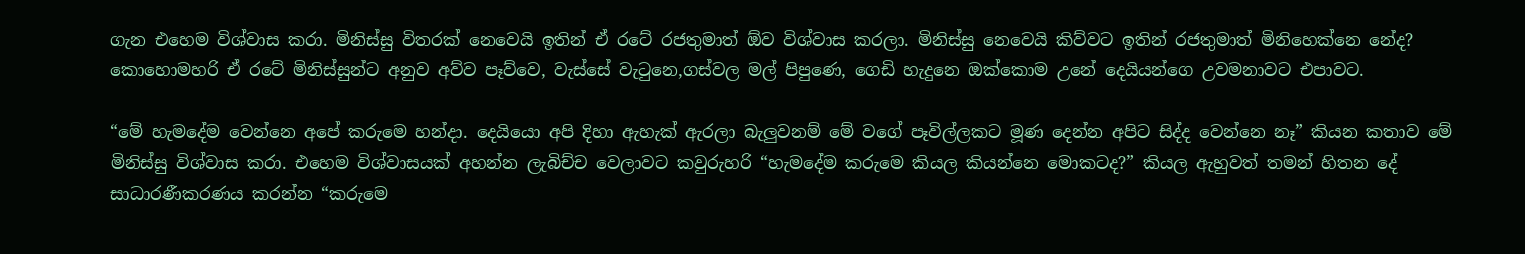ගැන එහෙම විශ්වාස කරා. මිනිස්සු විතරක් නෙවෙයි ඉතින් ඒ රටේ රජතුමාත් ඕව විශ්වාස කරලා. මිනිස්සු නෙවෙයි කිව්වට ඉතින් රජතුමාත් මිනිහෙක්නෙ නේද? කොහොමහරි ඒ රටේ මිනිස්සුන්ට අනුව අව්ව පෑව්වෙ, වැස්සේ වැටුනෙ,ගස්වල මල් පිපුණෙ, ගෙඩි හැදුනෙ ඔක්කොම උනේ දෙයියන්ගෙ උවමනාවට එපාවට.

“මේ හැමදේම වෙන්නෙ අපේ කරුමෙ හන්දා. දෙයියො අපි දිහා ඇහැක් ඇරලා බැලුවනම් මේ වගේ පෑවිල්ලකට මූණ දෙන්න අපිට සිද්ද වෙන්නෙ නෑ” කියන කතාව මේ මිනිස්සු විශ්වාස කරා. එහෙම විශ්වාසයක් අහන්න ලැබිච්ච වෙලාවට කවුරුහරි “හැමදේම කරුමෙ කියල කියන්නෙ මොකටද?” කියල ඇහුවත් තමන් හිතන දේ සාධාරණීකරණය කරන්න “කරුමෙ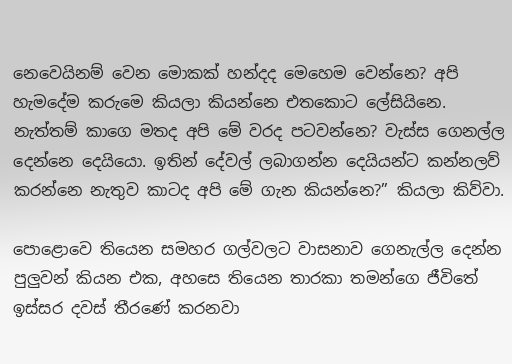නෙවෙයිනම් වෙන මොකක් හන්දද මෙහෙම වෙන්නෙ? අපි හැමදේම කරුමෙ කියලා කියන්නෙ එතකොට ලේසියිනෙ. නැත්තම් කාගෙ මතද අපි මේ වරද පටවන්නෙ? වැස්ස ගෙනල්ල දෙන්නෙ දෙයියො. ඉතින් දේවල් ලබාගන්න දෙයියන්ට කන්නලව් කරන්නෙ නැතුව කාටද අපි මේ ගැන කියන්නෙ?” කියලා කිව්වා.

පොළොවෙ තියෙන සමහර ගල්වලට වාසනාව ගෙනැල්ල දෙන්න පුලුවන් කියන එක, අහසෙ තියෙන තාරකා තමන්ගෙ ජීවිතේ ඉස්සර දවස් තීරණේ කරනවා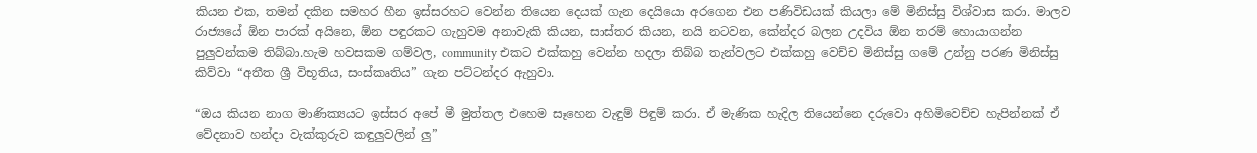කියන එක, තමන් දකින සමහර හීන ඉස්සරහට වෙන්න තියෙන දෙයක් ගැන දෙයියො අරගෙන එන පණිවිඩයක් කියලා මේ මිනිස්සු විශ්වාස කරා. මාලව රාජ්‍යයේ ඕන පාරක් අයිනෙ, ඕන පඳුරකට ගැහුවම අනාවැකි කියන, සාස්තර කියන, නයි නටවන, කේන්දර බලන උදවිය ඕන තරම් හොයාගන්න පුලුවන්කම තිබ්බා.හැම හවසකම ගම්වල, community එකට එක්කහු වෙන්න හදලා තිබ්බ තැන්වලට එක්කහු වෙච්ච මිනිස්සු ගමේ උන්නු පරණ මිනිස්සු කිව්වා “අතීත ශ්‍රී විභූතිය, සංස්කෘතිය” ගැන පට්ටන්දර ඇහුවා.

“ඔය කියන නාග මාණික්‍යයට ඉස්සර අපේ මී මුත්තල එහෙම සෑහෙන වැඳුම් පිඳුම් කරා. ඒ මැණික හැදිල තියෙන්නෙ දරුවො අහිමිවෙච්ච හැපින්නක් ඒ වේදනාව හන්දා වැක්කුරුව කඳුලුවලින් ලු”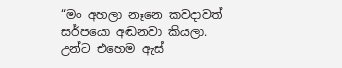“මං අහලා නෑනෙ කවදාවත් සර්පයො අඬනවා කියලා. උන්ට එහෙම ඇස්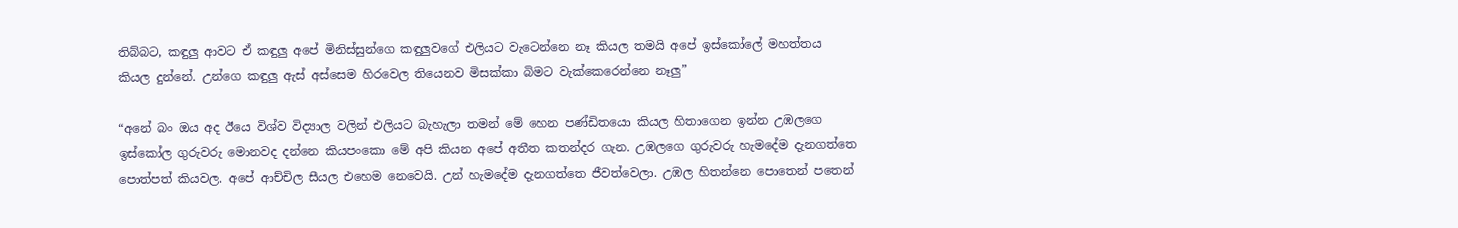තිබ්බට, කඳුලු ආවට ඒ කඳුලු අපේ මිනිස්සුන්ගෙ කඳුලුවගේ එලියට වැටෙන්නෙ නෑ කියල තමයි අපේ ඉස්කෝලේ මහත්තය කියල දුන්නේ. උන්ගෙ කඳුලු ඇස් අස්සෙම හිරවෙල තියෙනව මිසක්කා බිමට වැක්කෙරෙන්නෙ නෑලු”

“අනේ බං ඔය අද ඊයෙ විශ්ව විද්‍යාල වලින් එලියට බැහැලා තමන් මේ හෙන පණ්ඩිතයො කියල හිතාගෙන ඉන්න උඹලගෙ ඉස්කෝල ගුරුවරු මොනවද දන්නෙ කියපංකො මේ අපි කියන අපේ අතීත කතන්දර ගැන. උඹලගෙ ගුරුවරු හැමදේම දැනගත්තෙ පොත්පත් කියවල. අපේ ආච්චිල සීයල එහෙම නෙවෙයි. උන් හැමදේම දැනගත්තෙ ජීවත්වෙලා. උඹල හිතන්නෙ පොතෙන් පතෙන්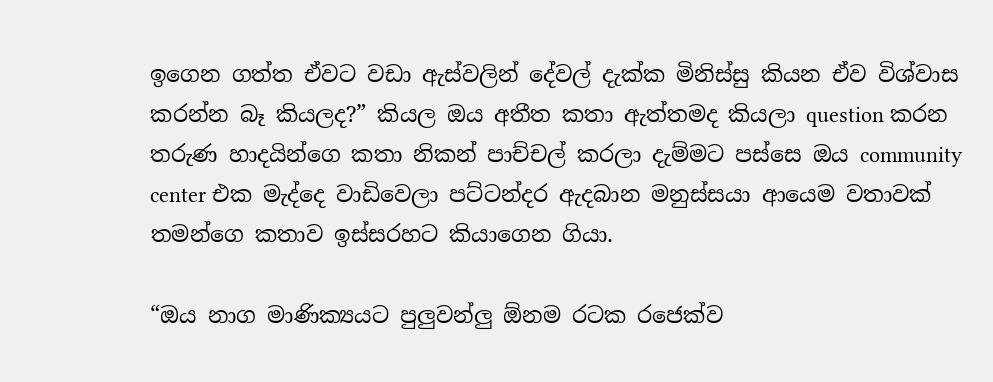ඉගෙන ගත්ත ඒවට වඩා ඇස්වලින් දේවල් දැක්ක මිනිස්සු කියන ඒව විශ්වාස කරන්න බෑ කියලද?” කියල ඔය අතීත කතා ඇත්තමද කියලා question කරන තරුණ හාදයින්ගෙ කතා නිකන් පාච්චල් කරලා දැම්මට පස්සෙ ඔය community center එක මැද්දෙ වාඩිවෙලා පට්ටන්දර ඇදබාන මනුස්සයා ආයෙම වතාවක් තමන්ගෙ කතාව ඉස්සරහට කියාගෙන ගියා.

“ඔය නාග මාණික්‍යයට පුලුවන්ලු ඕනම රටක රජෙක්ව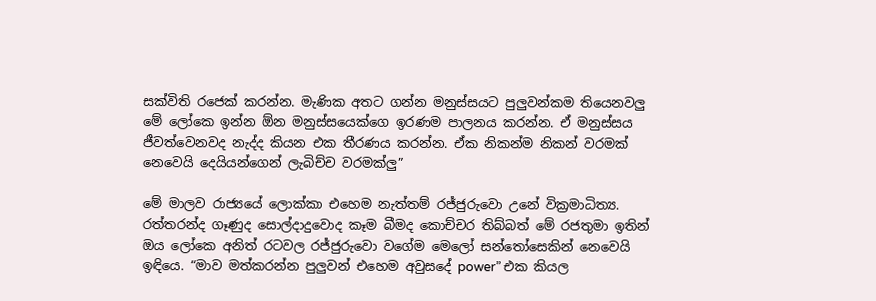සක්විති රජෙක් කරන්න. මැණික අතට ගන්න මනුස්සයට පුලුවන්කම තියෙනවලු මේ ලෝකෙ ඉන්න ඕන මනුස්සයෙක්ගෙ ඉරණම පාලනය කරන්න. ඒ මනුස්සය ජීවත්වෙනවද නැද්ද කියන එක තීරණය කරන්න. ඒක නිකන්ම නිකන් වරමක් නෙවෙයි දෙයියන්ගෙන් ලැබිච්ච වරමක්ලු”

මේ මාලව රාජ්‍යයේ ලොක්කා එහෙම නැත්තම් රජ්ජුරුවො උනේ වික්‍රමාධිත්‍ය. රත්තරන්ද ගෑණුද සොල්දාදුවොද කෑම බීමද කොච්චර තිබ්බත් මේ රජතුමා ඉතින් ඔය ලෝකෙ අනිත් රටවල රජ්ජුරුවො වගේම මෙලෝ සන්තෝසෙකින් නෙවෙයි ඉඳියෙ. “මාව මත්කරන්න පුලුවන් එහෙම අවුසදේ power” එක කියල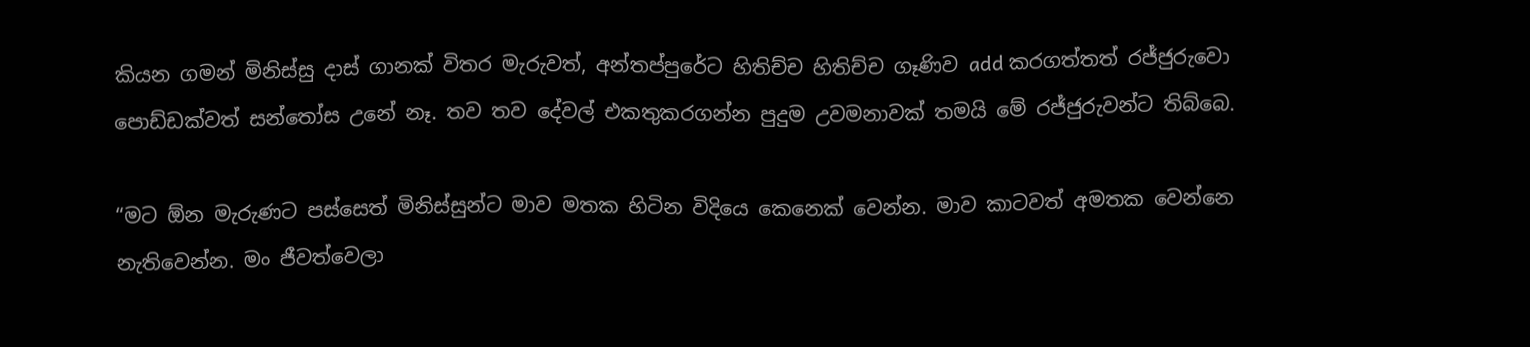කියන ගමන් මිනිස්සු දාස් ගානක් විතර මැරුවත්, අන්තප්පුරේට හිතිච්ච හිතිච්ච ගෑණිව add කරගත්තත් රජ්ජුරුවො පොඩ්ඩක්වත් සන්තෝස උනේ නෑ. තව තව දේවල් එකතුකරගන්න පුදුම උවමනාවක් තමයි මේ රජ්ජුරුවන්ට තිබ්බෙ.

“මට ඕන මැරුණට පස්සෙත් මිනිස්සුන්ට මාව මතක හිටින විදියෙ කෙනෙක් වෙන්න. මාව කාටවත් අමතක වෙන්නෙ නැතිවෙන්න. මං ජීවත්වෙලා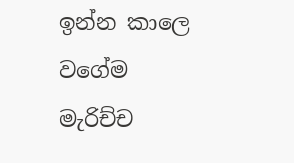ඉන්න කාලෙ වගේම මැරිච්ච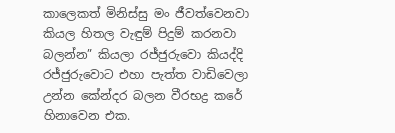කාලෙකත් මිනිස්සු මං ජීවත්වෙනවා කියල හිතල වැඳුම් පිදුම් කරනවා බලන්න” කියලා රජ්ජුරුවො කියද්දි රජ්ජුරුවොට එහා පැත්ත වාඩිවෙලා උන්න කේන්දර බලන වීරභද්‍ර කරේ හිනාවෙන එක.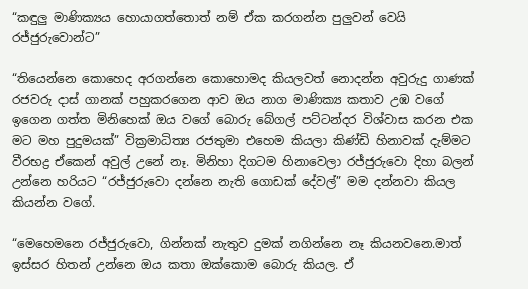“කඳුලු මාණික්‍යය හොයාගත්තොත් නම් ඒක කරගන්න පුලුවන් වෙයි රජ්ජුරුවොන්ට”

“තියෙන්නෙ කොහෙද අරගන්නෙ කොහොමද කියලවත් නොදන්න අවුරුදු ගාණක් රජවරු දාස් ගානක් පහුකරගෙන ආව ඔය නාග මාණික්‍ය කතාව උඹ වගේ ඉගෙන ගත්ත මිනිහෙක් ඔය වගේ බොරු බේගල් පට්ටන්දර විශ්වාස කරන එක මට මහ පුදුමයක්” වික්‍රමාධිත්‍ය රජතුමා එහෙම කියලා කිණ්ඩි හිනාවක් දැම්මට වීරභද්‍ර ඒකෙන් අවුල් උනේ නෑ. මිනිහා දිගටම හිනාවෙලා රජ්ජුරුවො දිහා බලන් උන්නෙ හරියට “රජ්ජුරුවො දන්නෙ නැති ගොඩක් දේවල්” මම දන්නවා කියල කියන්න වගේ.

“මෙහෙමනෙ රජ්ජුරුවො, ගින්නක් නැතුව දුමක් නගින්නෙ නෑ කියනවනෙ.මාත් ඉස්සර හිතන් උන්නෙ ඔය කතා ඔක්කොම බොරු කියල. ඒ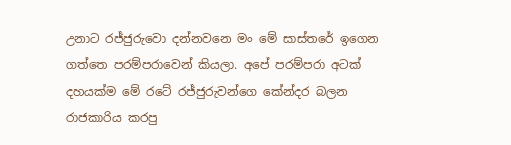උනාට රජ්ජුරුවො දන්නවනෙ මං මේ සාස්තරේ ඉගෙන ගත්තෙ පරම්පරාවෙන් කියලා. අපේ පරම්පරා අටක් දහයක්ම මේ රටේ රජ්ජුරුවන්ගෙ කේන්දර බලන රාජකාරිය කරපු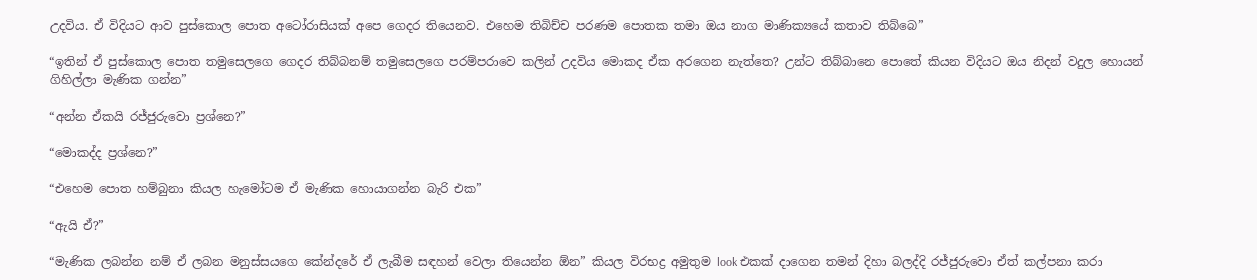උදවිය. ඒ විදියට ආව පුස්කොල පොත අටෝරාසියක් අපෙ ගෙදර තියෙනව. එහෙම තිබිච්ච පරණම පොතක තමා ඔය නාග මාණික්‍යයේ කතාව තිබ්බෙ”

“ඉතින් ඒ පුස්කොල පොත තමුසෙලගෙ ගෙදර තිබ්බනම් තමුසෙලගෙ පරම්පරාවෙ කලින් උදවිය මොකද ඒක අරගෙන නැත්තෙ? උන්ට තිබ්බානෙ පොතේ කියන විදියට ඔය නිදන් වදුල හොයන් ගිහිල්ලා මැණික ගන්න”

“අන්න ඒකයි රජ්ජුරුවො ප්‍රශ්නෙ?”

“මොකද්ද ප්‍රශ්නෙ?”

“එහෙම පොත හම්බුනා කියල හැමෝටම ඒ මැණික හොයාගන්න බැරි එක”

“ඇයි ඒ?”

“මැණික ලබන්න නම් ඒ ලබන මනුස්සයගෙ කේන්දරේ ඒ ලැබීම සඳහන් වෙලා තියෙන්න ඕන” කියල විරභද්‍ර අමුතුම look එකක් දාගෙන තමන් දිහා බලද්දි රජ්ජුරුවො ඒත් කල්පනා කරා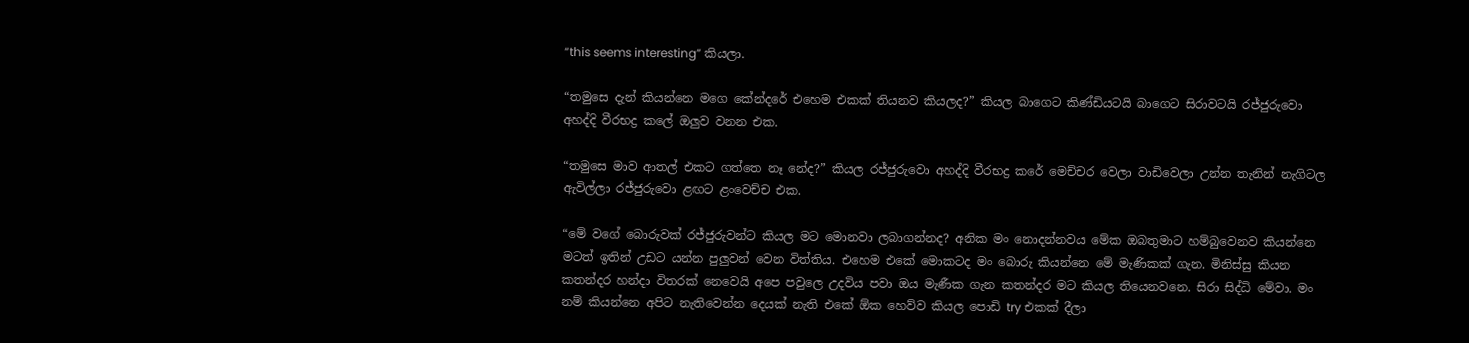“this seems interesting” කියලා.

“තමුසෙ දැන් කියන්නෙ මගෙ කේන්දරේ එහෙම එකක් තියනව කියලද?” කියල බාගෙට කිණ්ඩියටයි බාගෙට සිරාවටයි රජ්ජුරුවො අහද්දි වීරභද්‍ර කලේ ඔලුව වනන එක.

“තමුසෙ මාව ආතල් එකට ගත්තෙ නෑ නේද?” කියල රජ්ජුරුවො අහද්දි වීරභද්‍ර කරේ මෙච්චර වෙලා වාඩිවෙලා උන්න තැනින් නැගිටල ඇවිල්ලා රජ්ජුරුවො ළඟට ළංවෙච්ච එක.

“මේ වගේ බොරුවක් රජ්ජුරුවන්ට කියල මට මොනවා ලබාගන්නද? අනික මං නොදන්නවය මේක ඔබතුමාට හම්බුවෙනව කියන්නෙ මටත් ඉතින් උඩට යන්න පුලුවන් වෙන විත්තිය. එහෙම එකේ මොකටද මං බොරු කියන්නෙ මේ මැණිකක් ගැන. මිනිස්සු කියන කතන්දර හන්දා විතරක් නෙවෙයි අපෙ පවුලෙ උදවිය පවා ඔය මැණීක ගැන කතන්දර මට කියල තියෙනවනෙ. සිරා සිද්ධි මේවා. මං නම් කියන්නෙ අපිට නැතිවෙන්න දෙයක් නැති එකේ ඕක හෙව්ව කියල පොඩි try එකක් දීලා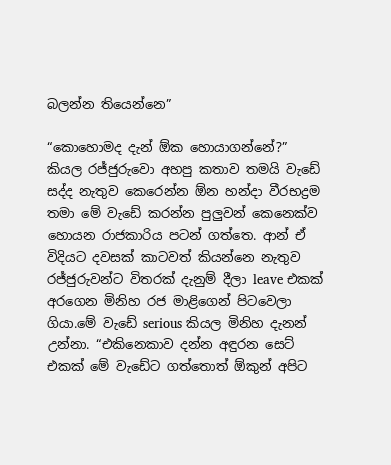බලන්න තියෙන්නෙ”

“කොහොමද දැන් ඕක හොයාගන්නේ?” කියල රජ්ජුරුවො අහපු කතාව තමයි වැඩේ සද්ද නැතුව කෙරෙන්න ඕන හන්දා වීරභද්‍රම තමා මේ වැඩේ කරන්න පුලුවන් කෙනෙක්ව හොයන රාජකාරිය පටන් ගත්තෙ. ආන් ඒ විදියට දවසක් කාටවත් කියන්නෙ නැතුව රජ්ජුරුවන්ට විතරක් දැනුම් දීලා leave එකක් අරගෙන මිනිහ රජ මාළිගෙන් පිටවෙලා ගියා.මේ වැඩේ serious කියල මිනිහ දැනන් උන්නා. “එකිනෙකාව දන්න අඳුරන සෙට් එකක් මේ වැඩේට ගත්තොත් ඕකුන් අපිට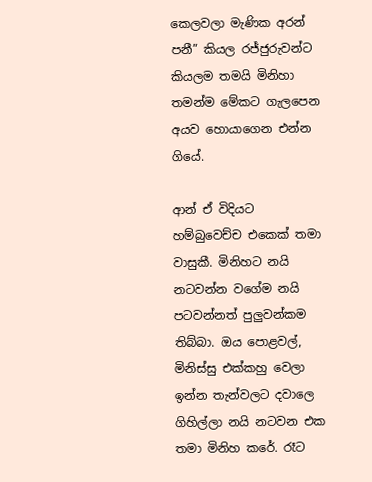කෙලවලා මැණික අරන් පනී” කියල රජ්ජුරුවන්ට කියලම තමයි මිනිහා තමන්ම මේකට ගැලපෙන අයව හොයාගෙන එන්න ගියේ.

ආන් ඒ විදියට හම්බුවෙච්ච එකෙක් තමා වාසුකී. මිනිහට නයි නටවන්න වගේම නයි පටවන්නත් පුලුවන්කම තිබ්බා. ඔය පොළවල්, මිනිස්සු එක්කහු වෙලා ඉන්න තැන්වලට දවාලෙ ගිහිල්ලා නයි නටවන එක තමා මිනිහ කරේ. රෑට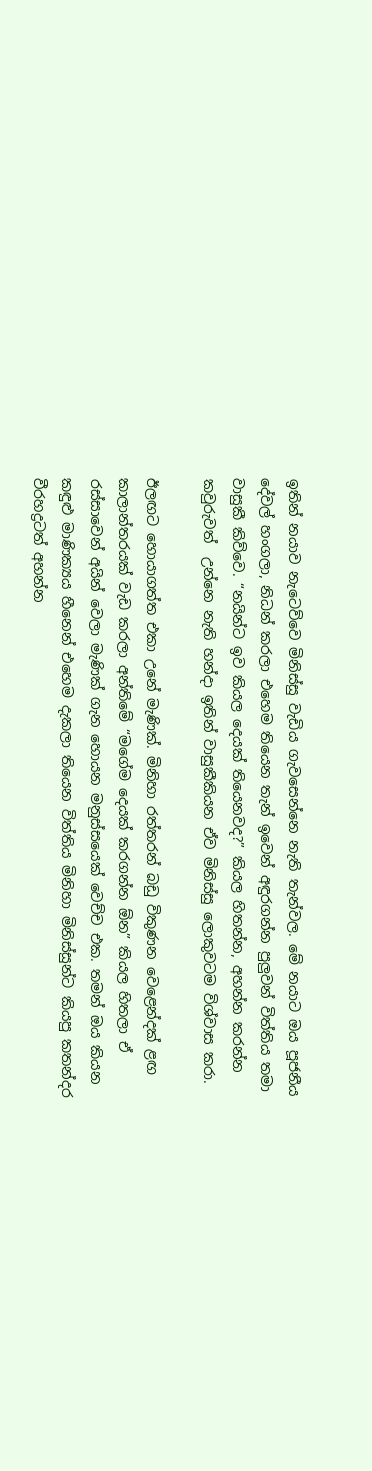ඉතින් නයාව නැටෙව්වෙ මිනිස්සු වැඩිය ගැවසෙන්නෙ නැති තැන්වල. මේ නයාට ඔය පූජනීය දේවල් හංගලා, නිධන් කරලා එහෙම තියෙන තැන් ඉවෙන් අඳුරගන්න පුලුවන් විත්තිය තමා වාසුකී කිව්වෙ. “නයින්ට ඉව කියල දෙයක් තියෙනවද?” කියල හිතන්න, අහන්න කරන්න කවුරුවත්  උන්නෙ නැති හන්දා ඉතින් වාසුකීකියන ඒව මිනිස්සු ලොකුවටම විශ්වාස කරා.

ඊලඟට හොයාගත්ත එකා උනේ මැණික්. මිනිහා රත්තරන් බඩු විකුණන වෙළෙන්දක් ළඟ කාලාන්තරයක් වැඩ කරලා අන්තිමේ “මගේම දෙයක් කරගන්න ඕන” කියල හිතලා ඒ රස්සාවෙන් අයින් වෙලා මැණික් ගැන හොයන මනුස්සයෙක් වෙච්ච එක. තමන් ඔය කියන කඳුළු මාණික්‍යය හීනෙන් එහෙම දැකලා තියෙන විත්තිය මිනිහා මිනිස්සුන්ට කියපු කතන්දර වීරහද්‍රටත් අහන්න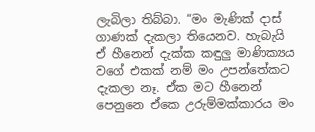ලැබිලා තිබ්බා. “මං මැණික් දාස් ගාණක් දැකලා තියෙනව. හැබැයි ඒ හීනෙන් දැක්ක කඳුලු මාණික්‍යය වගේ එකක් නම් මං උපන්තේකට දැකලා නෑ. ඒක මට හීනෙන් පෙනුනෙ ඒකෙ උරුම්මක්කාරය මං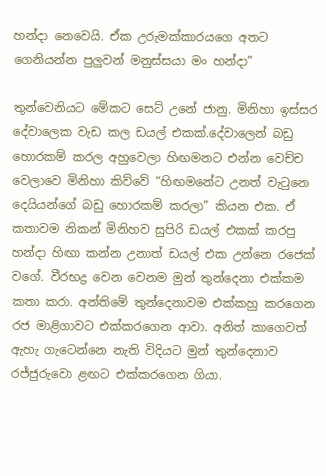හන්දා නෙවෙයි. ඒක උරුමක්කාරයගෙ අතට ගෙනියන්න පුලුවන් මනුස්සයා මං හන්දා”

තුන්වෙනියට මේකට සෙට් උනේ ජානු. මිනිහා ඉස්සර දේවාලෙක වැඩ කල ඩයල් එකක්.දේවාලෙන් බඩු හොරකම් කරල අහුවෙලා හිඟමනට එන්න වෙච්ච වෙලාවෙ මිනිහා කිව්වේ “හිඟමනේට උනත් වැටුනෙ දෙයියන්ගේ බඩු හොරකම් කරලා” කියන එක. ඒ කතාවම නිකන් මිනිහව සුපිරි ඩයල් එකක් කරපු හන්දා හිඟා කන්න උනාත් ඩයල් එක උන්නෙ රජෙක් වගේ. වීරභද්‍ර වෙන වෙනම මුන් තුන්දෙනා එක්කම කතා කරා. අන්තිමේ තුන්දෙනාවම එක්කහු කරගෙන රජ මාළිගාවට එක්කරගෙන ආවා. අනිත් කාගෙවත් ඇහැ ගැටෙන්නෙ නැති විදියට මුන් තුන්දෙනාව රජ්ජුරුවො ළඟට එක්කරගෙන ගියා.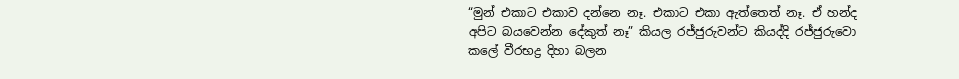“මුන් එකාට එකාව දන්නෙ නෑ. එකාට එකා ඇත්තෙත් නෑ. ඒ හන්ද අපිට බයවෙන්න දේකුත් නෑ” කියල රජ්ජුරුවන්ට කියද්දි රජ්ජුරුවො කලේ වීරභද්‍ර දිහා බලන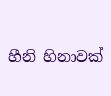හීනි හිනාවක්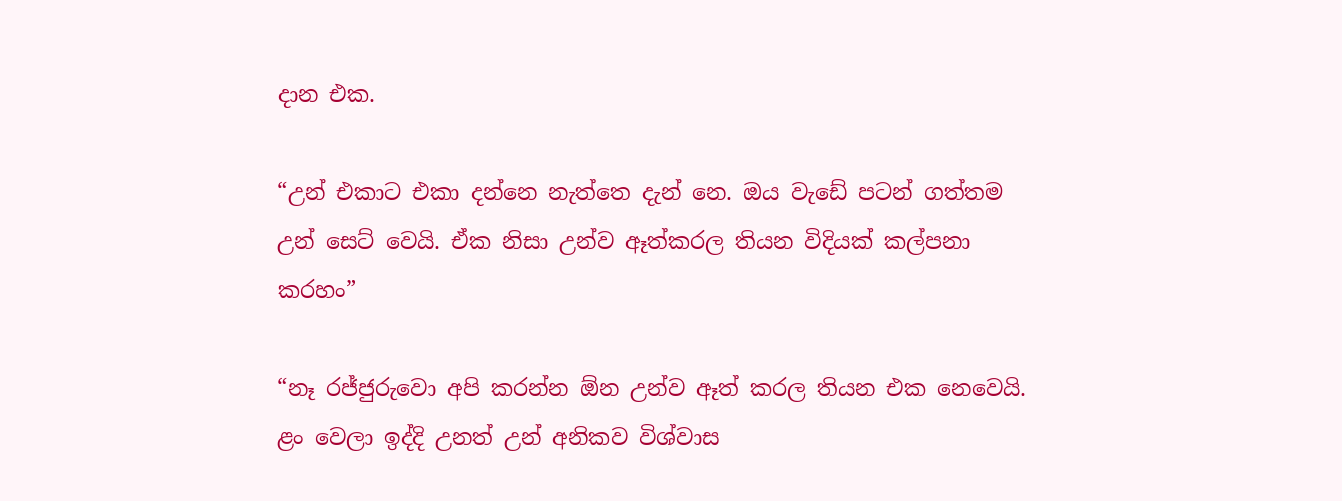දාන එක.

“උන් එකාට එකා දන්නෙ නැත්තෙ දැන් නෙ. ඔය වැඩේ පටන් ගත්තම උන් සෙට් වෙයි. ඒක නිසා උන්ව ඈත්කරල තියන විදියක් කල්පනා කරහං”

“නෑ රජ්ජුරුවො අපි කරන්න ඕන උන්ව ඈත් කරල තියන එක නෙවෙයි. ළං වෙලා ඉද්දි උනත් උන් අනිකව විශ්වාස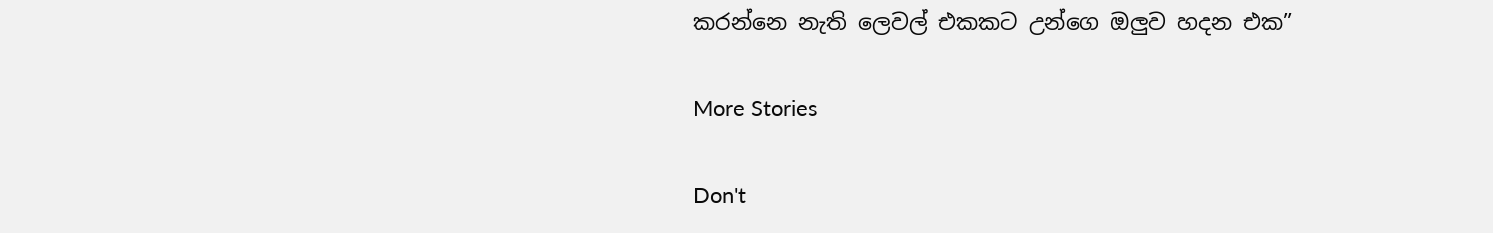කරන්නෙ නැති ලෙවල් එකකට උන්ගෙ ඔලුව හදන එක”

More Stories

Don't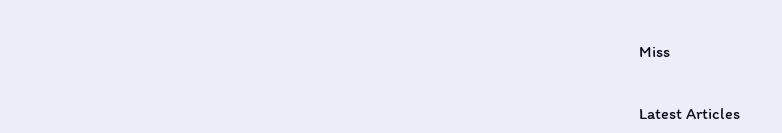Miss


Latest Articles